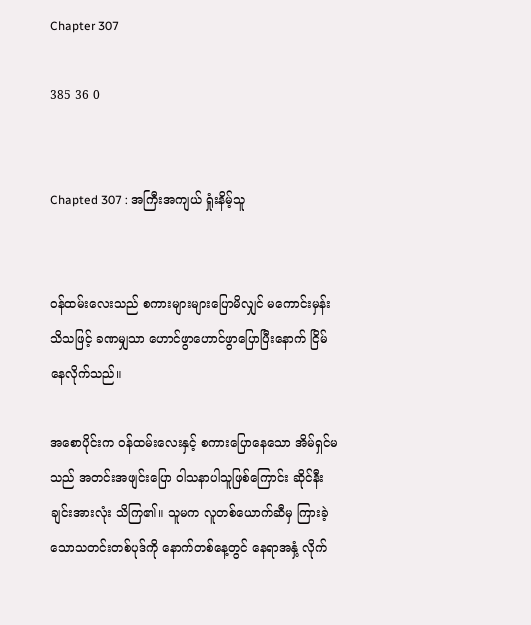Chapter 307

385 36 0


Chapted 307 : အကြီးအကျယ် ရှုံးနိမ့်သူ


ဝန်ထမ်းလေးသည် စကားများများပြောမိလျှင် မကောင်းမှန်းသိသဖြင့် ခဏမျှသာ ဟောင်ဖွာဟောင်ဖွာပြောပြီးနောက် ငြိမ်နေလိုက်သည်။

အစောပိုင်းက ဝန်ထမ်းလေးနှင့် စကားပြောနေသော အိမ်ရှင်မသည် အတင်းအဖျင်းပြော ဝါသနာပါသူဖြစ်ကြောင်း ဆိုင်နီးချင်းအားလုံး သိကြ၏။ သူမက လူတစ်ယောက်ဆီမှ ကြားခဲ့သောသတင်းတစ်ပုဒ်ကို နောက်တစ်နေ့တွင် နေရာအနှံ့ လိုက်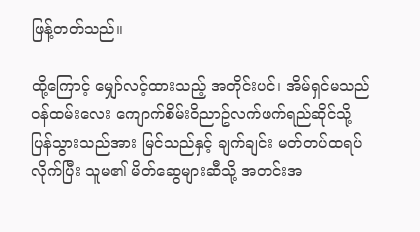ဖြန့်တတ်သည်။

ထို့ကြောင့် မျှော်လင့်ထားသည့် အတိုင်းပင်၊ အိမ်ရှင်မသည် ဝန်ထမ်းလေး ကျောက်စိမ်းဝိညာဥ်လက်ဖက်ရည်ဆိုင်သို့ ပြန်သွားသည်အား မြင်သည်နှင့် ချက်ချင်း မတ်တပ်ထရပ်လိုက်ပြီး သူမ၏ မိတ်ဆွေများဆီသို့ အတင်းအ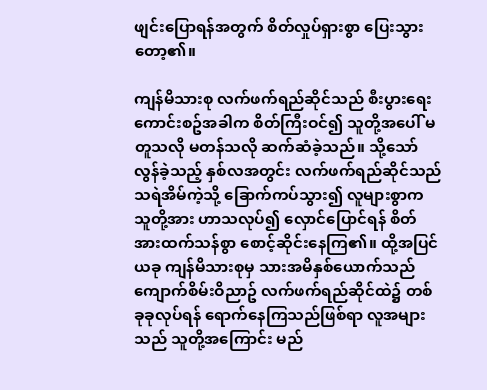ဖျင်းပြောရန်အတွက် စိတ်လှုပ်ရှားစွာ ပြေးသွားတော့၏။

ကျန်မိသားစု လက်ဖက်ရည်ဆိုင်သည် စီးပွားရေးကောင်းစဥ်အခါက စိတ်ကြီးဝင်၍ သူတို့အပေါ် မတူသလို မတန်သလို ဆက်ဆံခဲ့သည်။ သို့သော် လွန်ခဲ့သည့် နှစ်လအတွင်း လက်ဖက်ရည်ဆိုင်သည် သရဲအိမ်ကဲ့သို့ ခြောက်ကပ်သွား၍ လူများစွာက သူတို့အား ဟာသလုပ်၍ လှောင်ပြောင်ရန် စိတ်အားထက်သန်စွာ စောင့်ဆိုင်းနေကြ၏။ ထို့အပြင် ယခု ကျန်မိသားစုမှ သားအမိနှစ်ယောက်သည် ကျောက်စိမ်းဝိညာဥ် လက်ဖက်ရည်ဆိုင်ထဲ၌ တစ်ခုခုလုပ်ရန် ရောက်နေကြသည်ဖြစ်ရာ လူအများသည် သူတို့အကြောင်း မည်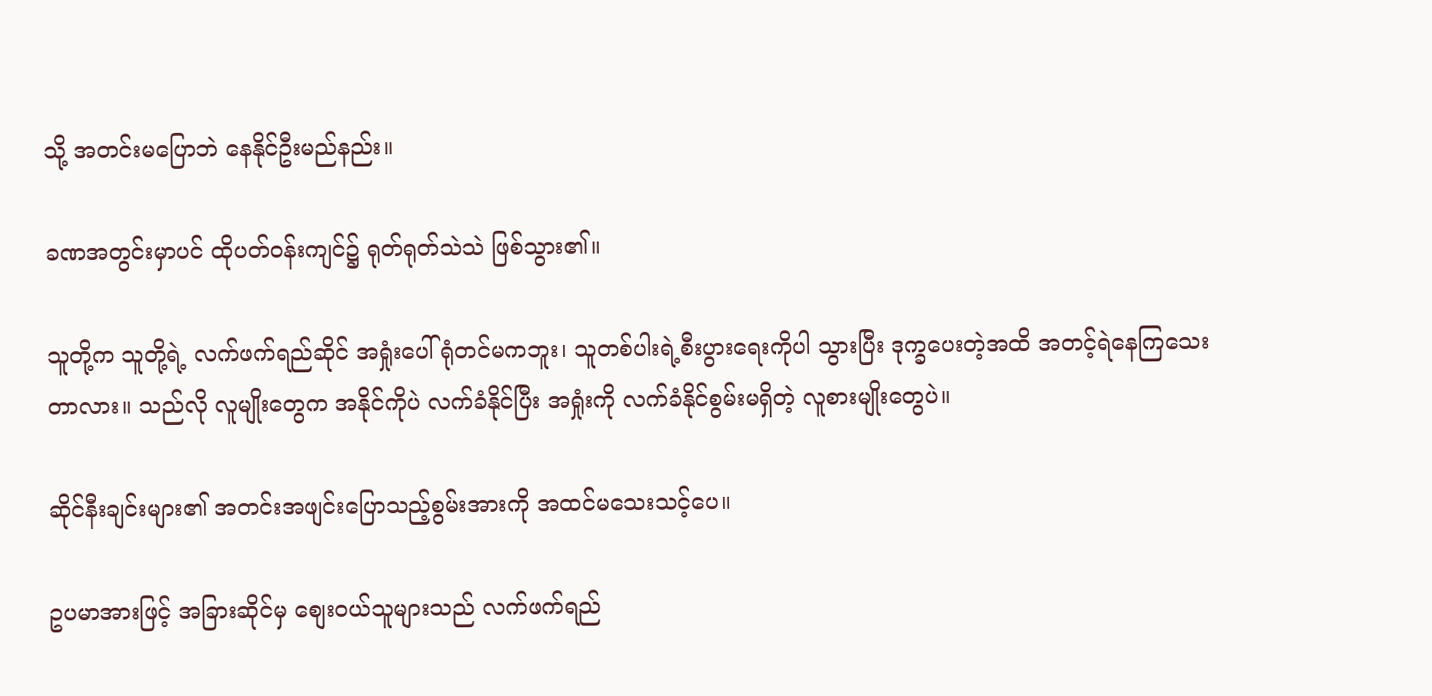သို့ အတင်းမပြောဘဲ နေနိုင်ဦးမည်နည်း။

ခဏအတွင်းမှာပင် ထိုပတ်ဝန်းကျင်၌ ရုတ်ရုတ်သဲသဲ ဖြစ်သွား၏။

သူတို့က သူတို့ရဲ့ လက်ဖက်ရည်ဆိုင် အရှုံးပေါ်ရုံတင်မကဘူး၊ သူတစ်ပါးရဲ့စီးပွားရေးကိုပါ သွားပြီး ဒုက္ခပေးတဲ့အထိ အတင့်ရဲနေကြသေးတာလား။ သည်လို လူမျိုးတွေက အနိုင်ကိုပဲ လက်ခံနိုင်ပြီး အရှုံးကို လက်ခံနိုင်စွမ်းမရှိတဲ့ လူစားမျိုးတွေပဲ။

ဆိုင်နီးချင်းများ၏ အတင်းအဖျင်းပြောသည့်စွမ်းအားကို အထင်မသေးသင့်ပေ။

ဥပမာအားဖြင့် အခြားဆိုင်မှ စျေးဝယ်သူများသည် လက်ဖက်ရည်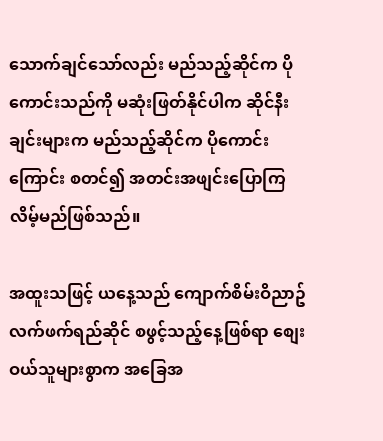သောက်ချင်သော်လည်း မည်သည့်ဆိုင်က ပိုကောင်းသည်ကို မဆုံးဖြတ်နိုင်ပါက ဆိုင်နီးချင်းများက မည်သည့်ဆိုင်က ပိုကောင်းကြောင်း စတင်၍ အတင်းအဖျင်းပြောကြလိမ့်မည်ဖြစ်သည်။

အထူးသဖြင့် ယနေ့သည် ကျောက်စိမ်းဝိညာဥ်လက်ဖက်ရည်ဆိုင် စဖွင့်သည့်နေ့ဖြစ်ရာ စျေးဝယ်သူများစွာက အခြေအ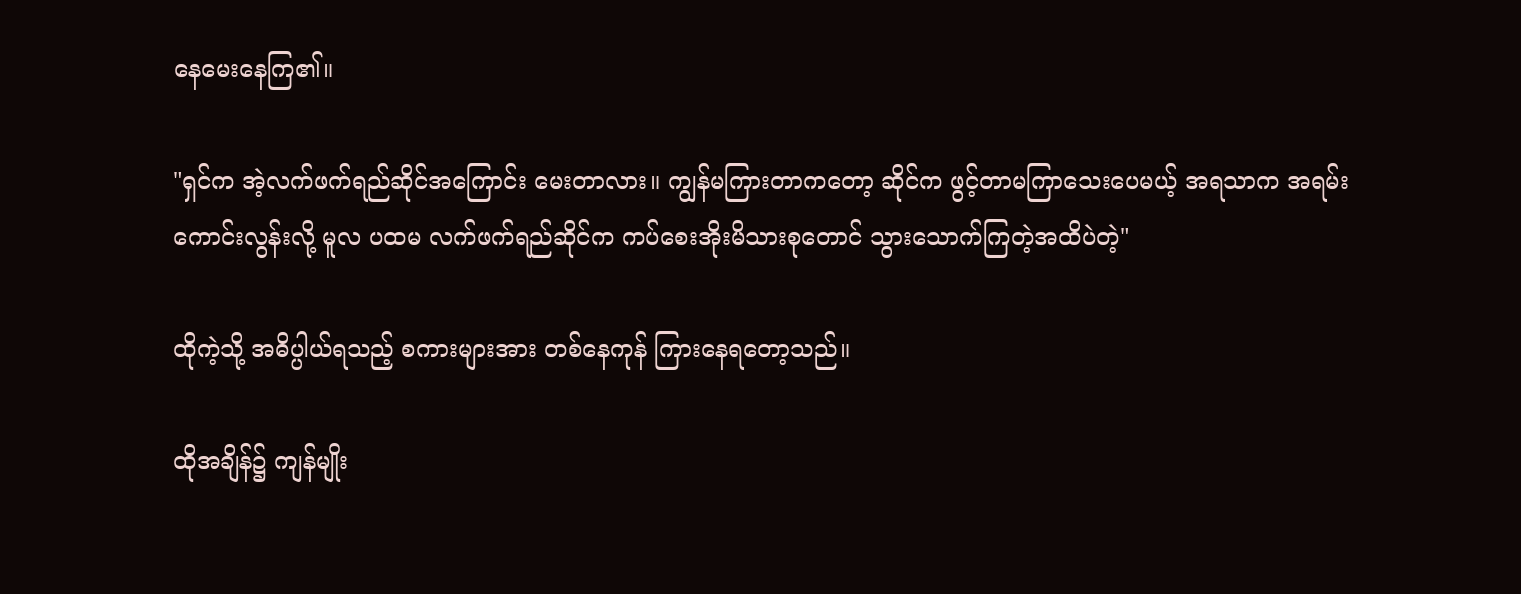နေမေးနေကြ၏။

"ရှင်က အဲ့လက်ဖက်ရည်ဆိုင်အကြောင်း မေးတာလား။ ကျွန်မကြားတာကတော့ ဆိုင်က ဖွင့်တာမကြာသေးပေမယ့် အရသာက အရမ်းကောင်းလွန်းလို့ မူလ ပထမ လက်ဖက်ရည်ဆိုင်က ကပ်စေးအိုးမိသားစုတောင် သွားသောက်ကြတဲ့အထိပဲတဲ့"

ထိုကဲ့သို့ အဓိပ္ပါယ်ရသည့် စကားများအား တစ်နေကုန် ကြားနေရတော့သည်။

ထိုအချိန်၌ ကျန်မျိုး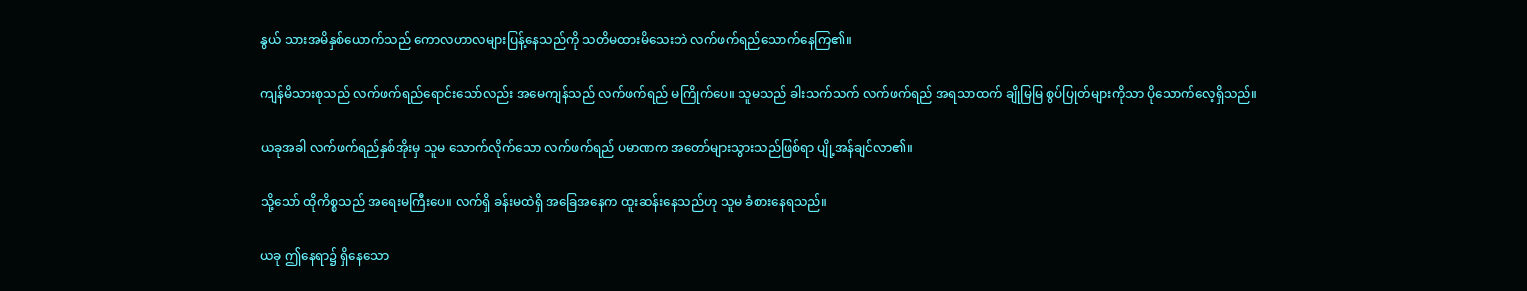နွယ် သားအမိနှစ်ယောက်သည် ကောလဟာလများပြန့်နေသည်ကို သတိမထားမိသေးဘဲ လက်ဖက်ရည်သောက်နေကြ၏။

ကျန်မိသားစုသည် လက်ဖက်ရည်ရောင်းသော်လည်း အမေကျန်သည် လက်ဖက်ရည် မကြိုက်ပေ။ သူမသည် ခါးသက်သက် လက်ဖက်ရည် အရသာထက် ချိုမြမြ စွပ်ပြုတ်များကိုသာ ပိုသောက်လေ့ရှိသည်။

ယခုအခါ လက်ဖက်ရည်နှစ်အိုးမှ သူမ သောက်လိုက်သော လက်ဖက်ရည် ပမာဏက အတော်များသွားသည်ဖြစ်ရာ ပျို့အန်ချင်လာ၏။

သို့သော် ထိုကိစ္စသည် အရေးမကြီးပေ။ လက်ရှိ ခန်းမထဲရှိ အခြေအနေက ထူးဆန်းနေသည်ဟု သူမ ခံစားနေရသည်။

ယခု ဤနေရာ၌ ရှိနေသော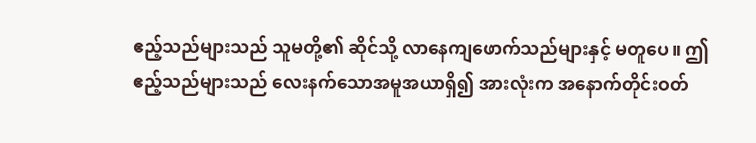ဧည့်သည်များသည် သူမတို့၏ ဆိုင်သို့ လာနေကျဖောက်သည်များနှင့် မတူပေ။ ဤဧည့်သည်များသည် လေးနက်သောအမူအယာရှိ၍ အားလုံးက အနောက်တိုင်းဝတ်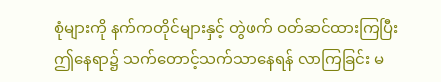စုံများကို နက်ကတိုင်များနှင့် တွဲဖက် ဝတ်ဆင်ထားကြပြီး ဤနေရာ၌ သက်တောင့်သက်သာနေရန် လာကြခြင်း မ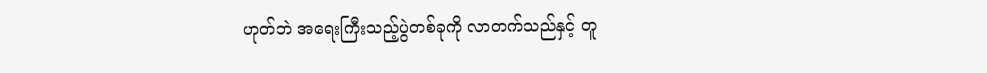ဟုတ်ဘဲ အရေးကြီးသည့်ပွဲတစ်ခုကို လာတက်သည်နှင့် တူ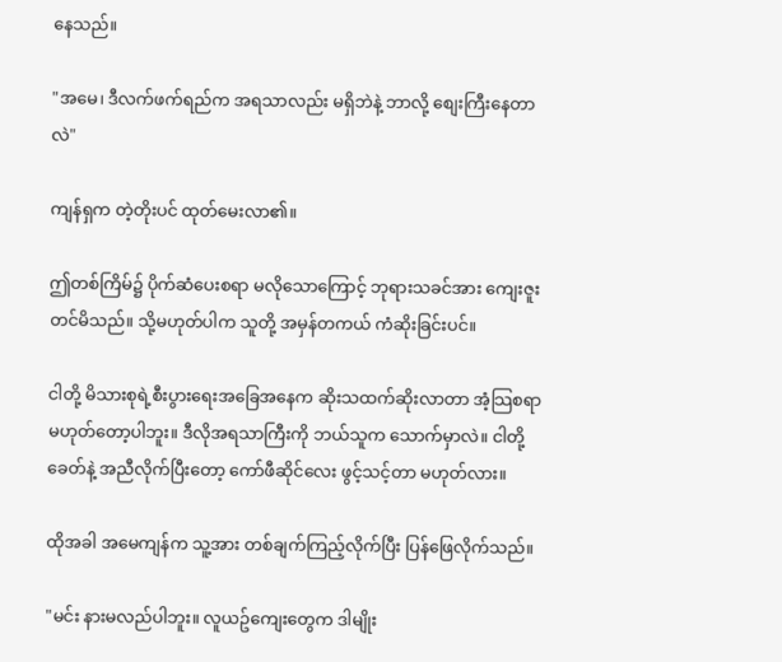နေသည်။

"အမေ၊ ဒီလက်ဖက်ရည်က အရသာလည်း မရှိဘဲနဲ့ ဘာလို့ စျေးကြီးနေတာလဲ"

ကျန်ရှက တဲ့တိုးပင် ထုတ်မေးလာ၏။

ဤတစ်ကြိမ်၌ ပိုက်ဆံပေးစရာ မလိုသောကြောင့် ဘုရားသခင်အား ကျေးဇူးတင်မိသည်။ သို့မဟုတ်ပါက သူတို့ အမှန်တကယ် ကံဆိုးခြင်းပင်။

ငါတို့ မိသားစုရဲ့စီးပွားရေးအခြေအနေက ဆိုးသထက်ဆိုးလာတာ အံ့သြစရာ မဟုတ်တော့ပါဘူး။ ဒီလိုအရသာကြီးကို ဘယ်သူက သောက်မှာလဲ။ ငါတို့ ခေတ်နဲ့ အညီလိုက်ပြီးတော့ ကော်ဖီဆိုင်လေး ဖွင့်သင့်တာ မဟုတ်လား။

ထိုအခါ အမေကျန်က သူ့အား တစ်ချက်ကြည့်လိုက်ပြီး ပြန်ဖြေလိုက်သည်။

"မင်း နားမလည်ပါဘူး။ လူယဥ်ကျေးတွေက ဒါမျိုး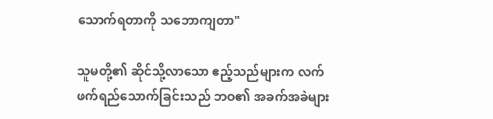သောက်ရတာကို သဘောကျတာ"

သူမတို့၏ ဆိုင်သို့လာသော ဧည့်သည်များက လက်ဖက်ရည်သောက်ခြင်းသည် ဘဝ၏ အခက်အခဲများ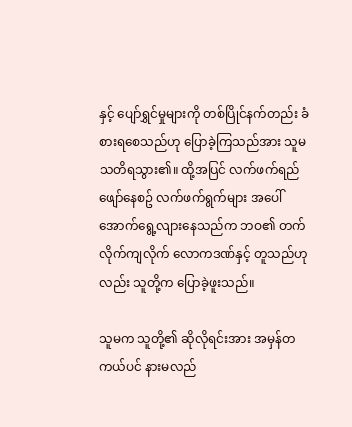နှင့် ပျော်ရွှင်မှုများကို တစ်ပြိုင်နက်တည်း ခံစားရစေသည်ဟု ပြောခဲ့ကြသည်အား သူမ သတိရသွား၏။ ထို့အပြင် လက်ဖက်ရည်ဖျော်နေစဥ် လက်ဖက်ရွက်များ အပေါ်အောက်ရွေ့လျားနေသည်က ဘဝ၏ တက်လိုက်ကျလိုက် လောကဒဏ်နှင့် တူသည်ဟုလည်း သူတို့က ပြောခဲ့ဖူးသည်။

သူမက သူတို့၏ ဆိုလိုရင်းအား အမှန်တကယ်ပင် နားမလည်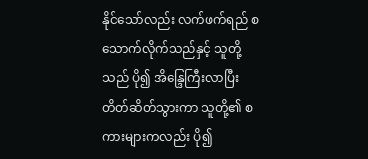နိုင်သော်လည်း လက်ဖက်ရည် စသောက်လိုက်သည်နှင့် သူတို့သည် ပို၍ အိန္ဒြေကြီးလာပြီး တိတ်ဆိတ်သွားကာ သူတို့၏ စကားများကလည်း ပို၍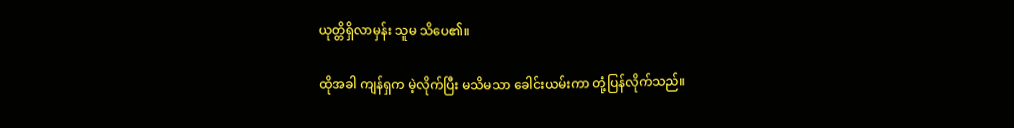ယုတ္တိရှိလာမှန်း သူမ သိပေ၏။

ထိုအခါ ကျန်ရှက မဲ့လိုက်ပြီး မသိမသာ ခေါင်းယမ်းကာ တုံ့ပြန်လိုက်သည်။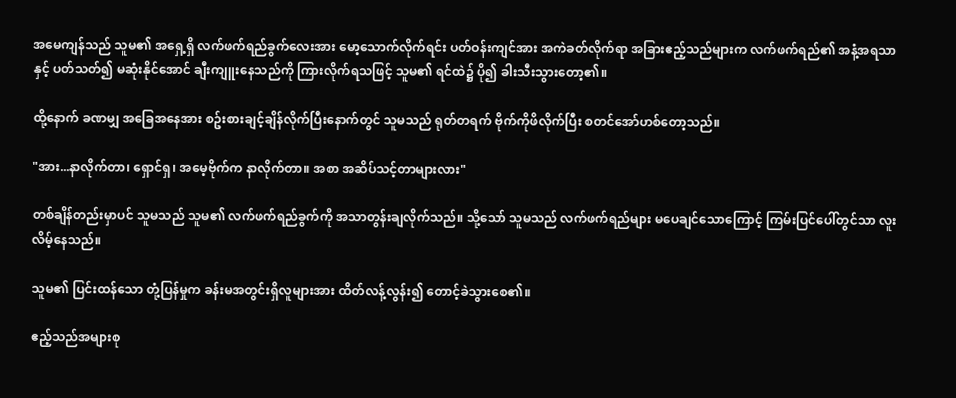အမေကျန်သည် သူမ၏ အရှေ့ရှိ လက်ဖက်ရည်ခွက်လေးအား မော့သောက်လိုက်ရင်း ပတ်ဝန်းကျင်အား အကဲခတ်လိုက်ရာ အခြားဧည့်သည်များက လက်ဖက်ရည်၏ အနံ့အရသာနှင့် ပတ်သတ်၍ မဆုံးနိုင်အောင် ချီးကျူးနေသည်ကို ကြားလိုက်ရသဖြင့် သူမ၏ ရင်ထဲ၌ ပို၍ ခါးသီးသွားတော့၏။

ထို့နောက် ခဏမျှ အခြေအနေအား စဥ်းစားချင့်ချိန်လိုက်ပြီးနောက်တွင် သူမသည် ရုတ်တရက် ဗိုက်ကိုဖိလိုက်ပြီး စတင်အော်ဟစ်တော့သည်။

"အား...နာလိုက်တာ၊ ရှောင်ရှ၊ အမေ့ဗိုက်က နာလိုက်တာ။ အစာ အဆိပ်သင့်တာများလား"

တစ်ချိန်တည်းမှာပင် သူမသည် သူမ၏ လက်ဖက်ရည်ခွက်ကို အသာတွန်းချလိုက်သည်။ သို့သော် သူမသည် လက်ဖက်ရည်များ မပေချင်သောကြောင့် ကြမ်းပြင်ပေါ်တွင်သာ လူးလိမ့်နေသည်။

သူမ၏ ပြင်းထန်သော တုံ့ပြန်မှုက ခန်းမအတွင်းရှိလူများအား ထိတ်လန့်လွန်း၍ တောင့်ခဲသွားစေ၏။

ဧည့်သည်အများစု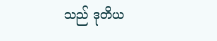သည် ဒုတိယ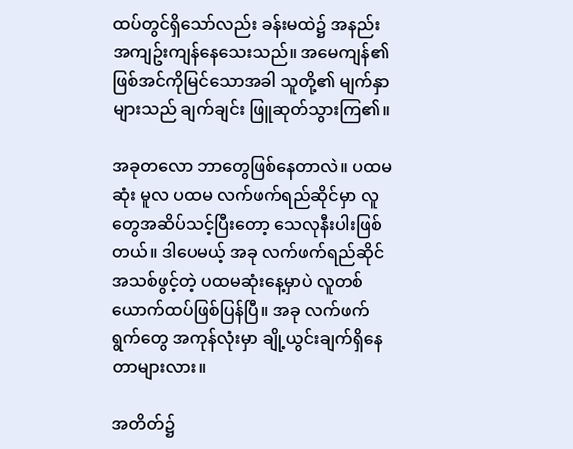ထပ်တွင်ရှိသော်လည်း ခန်းမထဲ၌ အနည်းအကျဥ်းကျန်နေသေးသည်။ အမေကျန်၏ ဖြစ်အင်ကိုမြင်သောအခါ သူတို့၏ မျက်နှာများသည် ချက်ချင်း ဖြူဆုတ်သွားကြ၏။

အခုတလော ဘာတွေဖြစ်နေတာလဲ။ ပထမဆုံး မူလ ပထမ လက်ဖက်ရည်ဆိုင်မှာ လူတွေအဆိပ်သင့်ပြီးတော့ သေလုနီးပါးဖြစ်တယ်။ ဒါပေမယ့် အခု လက်ဖက်ရည်ဆိုင်အသစ်ဖွင့်တဲ့ ပထမဆုံးနေ့မှာပဲ လူတစ်ယောက်ထပ်ဖြစ်ပြန်ပြီ။ အခု လက်ဖက်ရွက်တွေ အကုန်လုံးမှာ ချို့ယွင်းချက်ရှိနေတာများလား။

အတိတ်၌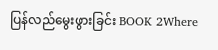ပြန်လည်မွေးဖွားခြင်း BOOK 2Where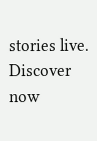stories live. Discover now